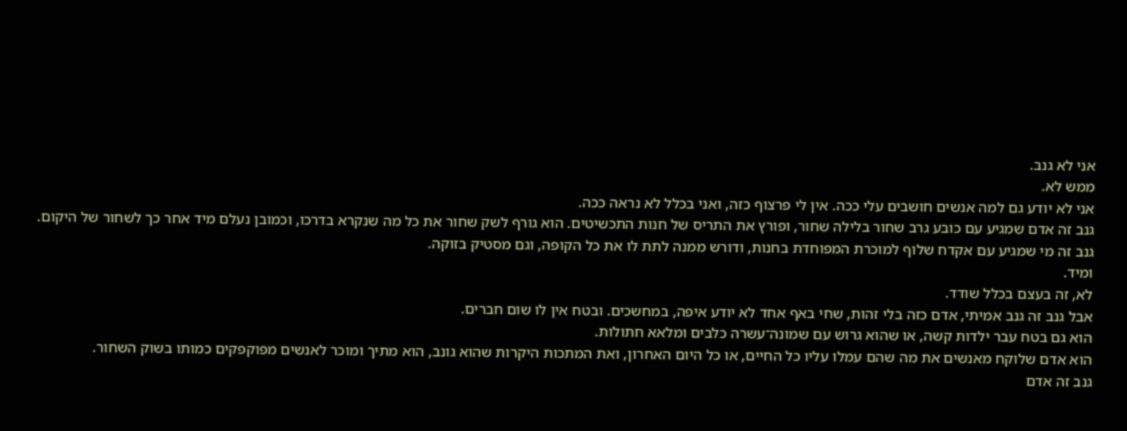אני לא גנב.
ממש לא.
אני לא יודע גם למה אנשים חושבים עלי ככה. אין לי פרצוף כזה, ואני בכלל לא נראה ככה.
גנב זה אדם שמגיע עם כובע גרב שחור בלילה שחור, ופורץ את התריס של חנות התכשיטים. הוא גורף לשק שחור את כל מה שנקרא בדרכו, וכמובן נעלם מיד אחר כך לשחור של היקום.
גנב זה מי שמגיע עם אקדח שלוף למוכרת המפוחדת בחנות, ודורש ממנה לתת לו את כל הקופה, וגם מסטיק בזוקה.
ומיד.
לא, זה בעצם בכלל שודד.
אבל גנב זה גנב אמיתי, אדם כזה בלי זהות, שחי באף אחד לא יודע איפה, במחשכים. ובטח אין לו שום חברים.
הוא גם בטח עבר ילדות קשה, או שהוא גרוש עם שמונה־עשרה כלבים ומלאא חתולות.
הוא אדם שלוקח מאנשים את מה שהם עמלו עליו כל החיים, או כל היום האחרון, ואת המתכות היקרות שהוא גונב, הוא מתיך ומוכר לאנשים מפוקפקים כמותו בשוק השחור.
גנב זה אדם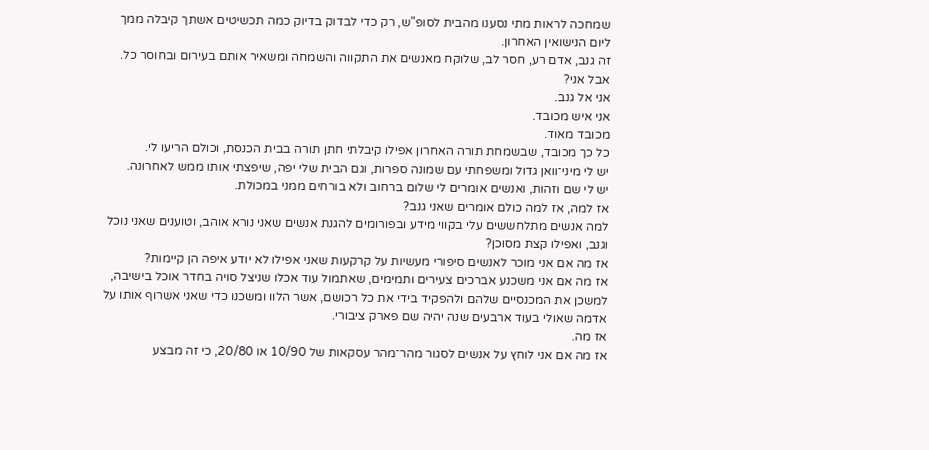שמחכה לראות מתי נסענו מהבית לסופ"ש, רק כדי לבדוק בדיוק כמה תכשיטים אשתך קיבלה ממך ליום הנישואין האחרון.
זה גנב, אדם רע, חסר לב, שלוקח מאנשים את התקווה והשמחה ומשאיר אותם בעירום ובחוסר כל.
אבל אני?
אני אל גנב.
אני איש מכובד.
מכובד מאוד.
כל כך מכובד, שבשמחת תורה האחרון אפילו קיבלתי חתן תורה בבית הכנסת, וכולם הריעו לי.
יש לי מיני־וואן גדול ומשפחתי עם שמונה ספרות, וגם הבית שלי יפה, שיפצתי אותו ממש לאחרונה.
יש לי שם וזהות, ואנשים אומרים לי שלום ברחוב ולא בורחים ממני במכולת.
אז למה, אז למה כולם אומרים שאני גנב?
למה אנשים מתלחששים עלי בקווי מידע ובפורומים להגנת אנשים שאני נורא אוהב, וטוענים שאני נוכל וגנב, ואפילו קצת מסוכן?
אז מה אם אני מוכר לאנשים סיפורי מעשיות על קרקעות שאני אפילו לא יודע איפה הן קיימות?
אז מה אם אני משכנע אברכים צעירים ותמימים, שאתמול עוד אכלו שניצל סויה בחדר אוכל בישיבה, למשכן את המכנסיים שלהם ולהפקיד בידי את כל רכושם, אשר הלוו ומשכנו כדי שאני אשרוף אותו על אדמה שאולי בעוד ארבעים שנה יהיה שם פארק ציבורי.
אז מה.
אז מה אם אני לוחץ על אנשים לסגור מהר־מהר עסקאות של 10/90 או 20/80, כי זה מבצע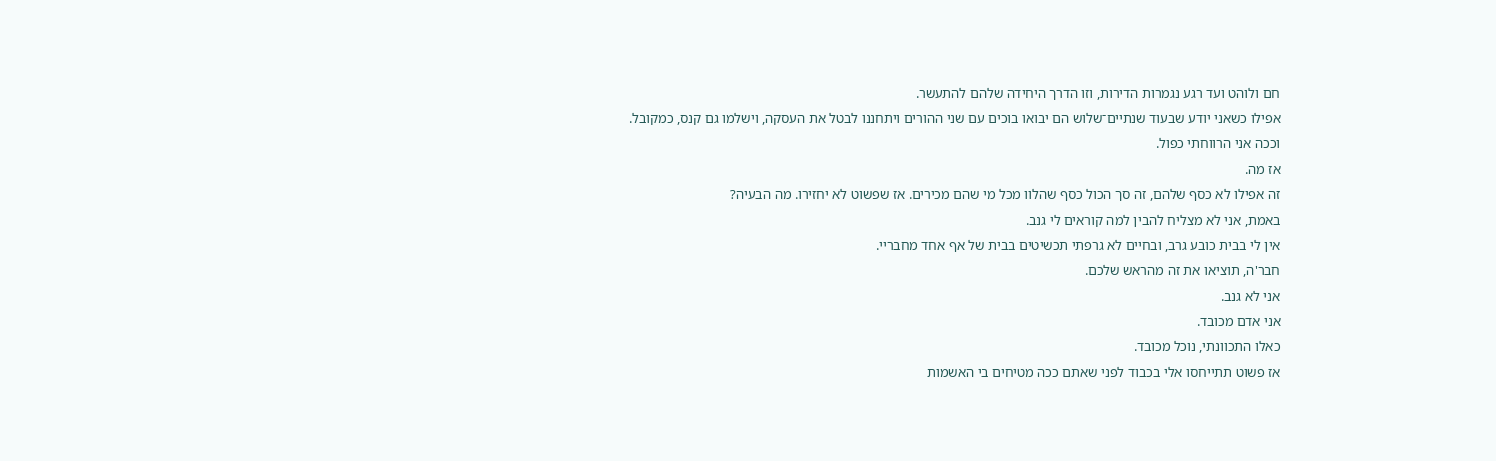חם ולוהט ועד רגע נגמרות הדירות, וזו הדרך היחידה שלהם להתעשר.
אפילו כשאני יודע שבעוד שנתיים־שלוש הם יבואו בוכים עם שני ההורים ויתחננו לבטל את העסקה, וישלמו גם קנס, כמקובל.
וככה אני הרווחתי כפול.
אז מה.
זה אפילו לא כסף שלהם, זה סך הכול כסף שהלוו מכל מי שהם מכירים. אז שפשוט לא יחזירו. מה הבעיה?
באמת, אני לא מצליח להבין למה קוראים לי גנב.
אין לי בבית כובע גרב, ובחיים לא גרפתי תכשיטים בבית של אף אחד מחבריי.
חבר'ה, תוציאו את זה מהראש שלכם.
אני לא גנב.
אני אדם מכובד.
כאלו התכוונתי, נוכל מכובד.
אז פשוט תתייחסו אלי בכבוד לפני שאתם ככה מטיחים בי האשמות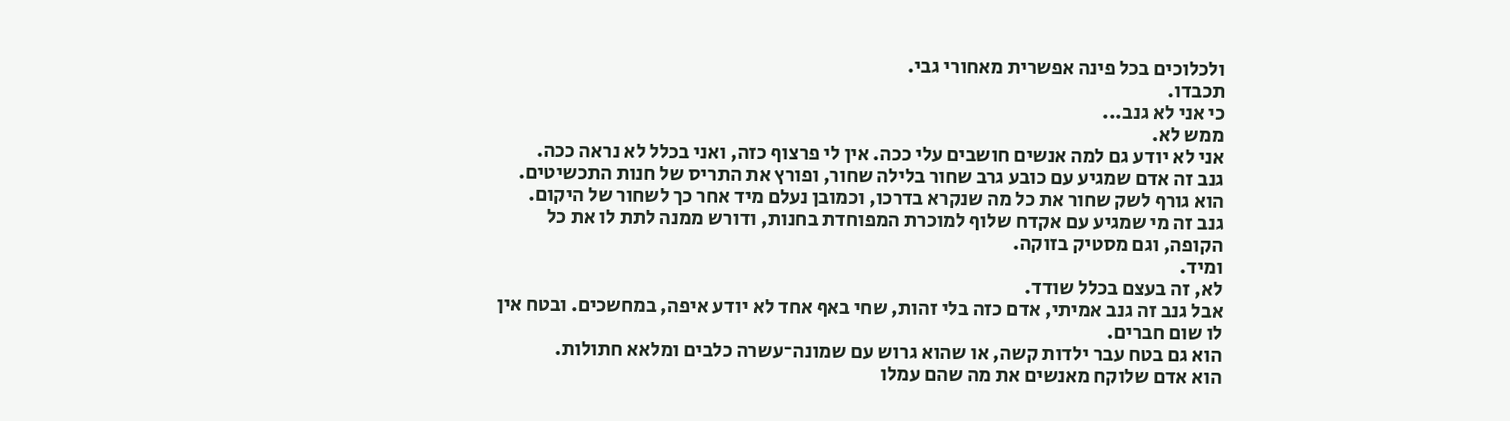ולכלוכים בכל פינה אפשרית מאחורי גבי.
תכבדו.
כי אני לא גנב...
ממש לא.
אני לא יודע גם למה אנשים חושבים עלי ככה. אין לי פרצוף כזה, ואני בכלל לא נראה ככה.
גנב זה אדם שמגיע עם כובע גרב שחור בלילה שחור, ופורץ את התריס של חנות התכשיטים. הוא גורף לשק שחור את כל מה שנקרא בדרכו, וכמובן נעלם מיד אחר כך לשחור של היקום.
גנב זה מי שמגיע עם אקדח שלוף למוכרת המפוחדת בחנות, ודורש ממנה לתת לו את כל הקופה, וגם מסטיק בזוקה.
ומיד.
לא, זה בעצם בכלל שודד.
אבל גנב זה גנב אמיתי, אדם כזה בלי זהות, שחי באף אחד לא יודע איפה, במחשכים. ובטח אין לו שום חברים.
הוא גם בטח עבר ילדות קשה, או שהוא גרוש עם שמונה־עשרה כלבים ומלאא חתולות.
הוא אדם שלוקח מאנשים את מה שהם עמלו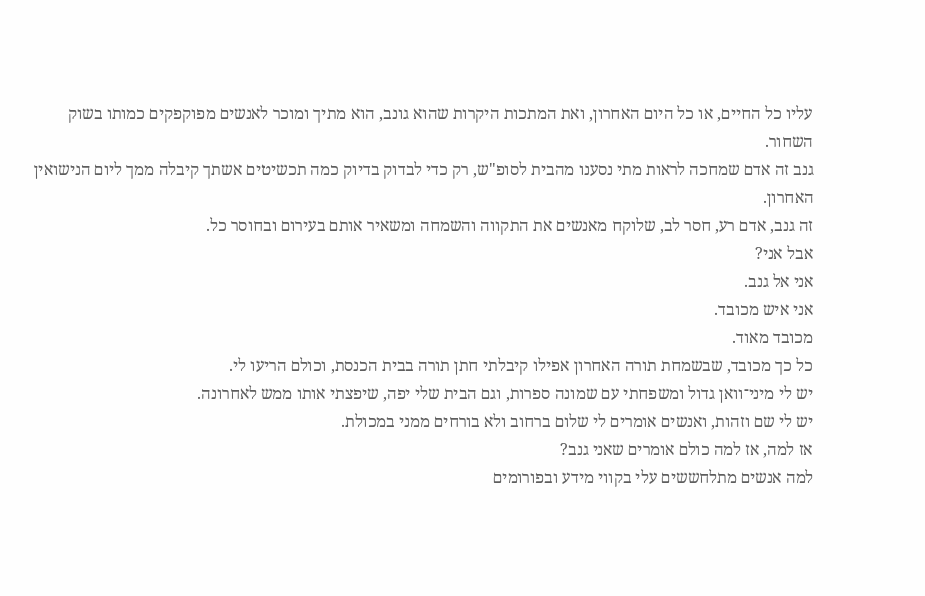עליו כל החיים, או כל היום האחרון, ואת המתכות היקרות שהוא גונב, הוא מתיך ומוכר לאנשים מפוקפקים כמותו בשוק השחור.
גנב זה אדם שמחכה לראות מתי נסענו מהבית לסופ"ש, רק כדי לבדוק בדיוק כמה תכשיטים אשתך קיבלה ממך ליום הנישואין האחרון.
זה גנב, אדם רע, חסר לב, שלוקח מאנשים את התקווה והשמחה ומשאיר אותם בעירום ובחוסר כל.
אבל אני?
אני אל גנב.
אני איש מכובד.
מכובד מאוד.
כל כך מכובד, שבשמחת תורה האחרון אפילו קיבלתי חתן תורה בבית הכנסת, וכולם הריעו לי.
יש לי מיני־וואן גדול ומשפחתי עם שמונה ספרות, וגם הבית שלי יפה, שיפצתי אותו ממש לאחרונה.
יש לי שם וזהות, ואנשים אומרים לי שלום ברחוב ולא בורחים ממני במכולת.
אז למה, אז למה כולם אומרים שאני גנב?
למה אנשים מתלחששים עלי בקווי מידע ובפורומים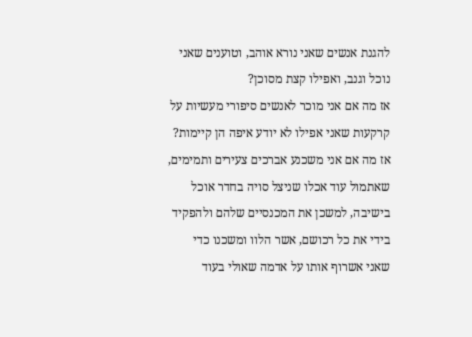להגנת אנשים שאני נורא אוהב, וטוענים שאני נוכל וגנב, ואפילו קצת מסוכן?
אז מה אם אני מוכר לאנשים סיפורי מעשיות על קרקעות שאני אפילו לא יודע איפה הן קיימות?
אז מה אם אני משכנע אברכים צעירים ותמימים, שאתמול עוד אכלו שניצל סויה בחדר אוכל בישיבה, למשכן את המכנסיים שלהם ולהפקיד בידי את כל רכושם, אשר הלוו ומשכנו כדי שאני אשרוף אותו על אדמה שאולי בעוד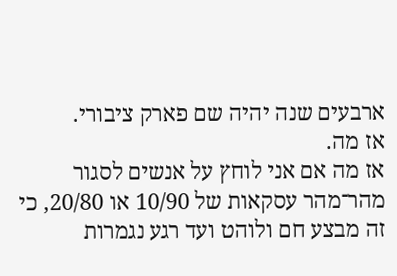ארבעים שנה יהיה שם פארק ציבורי.
אז מה.
אז מה אם אני לוחץ על אנשים לסגור מהר־מהר עסקאות של 10/90 או 20/80, כי זה מבצע חם ולוהט ועד רגע נגמרות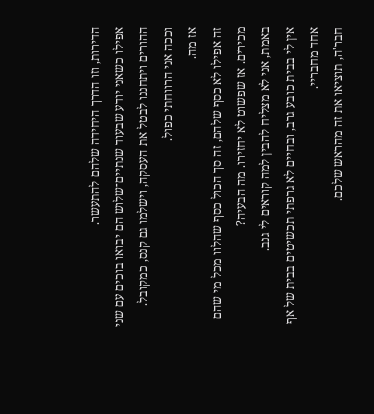הדירות, וזו הדרך היחידה שלהם להתעשר.
אפילו כשאני יודע שבעוד שנתיים־שלוש הם יבואו בוכים עם שני ההורים ויתחננו לבטל את העסקה, וישלמו גם קנס, כמקובל.
וככה אני הרווחתי כפול.
אז מה.
זה אפילו לא כסף שלהם, זה סך הכול כסף שהלוו מכל מי שהם מכירים. אז שפשוט לא יחזירו. מה הבעיה?
באמת, אני לא מצליח להבין למה קוראים לי גנב.
אין לי בבית כובע גרב, ובחיים לא גרפתי תכשיטים בבית של אף אחד מחבריי.
חבר'ה, תוציאו את זה מהראש שלכם.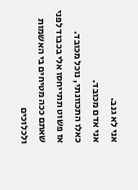אני לא גנב.
אני אדם מכובד.
כאלו התכוונתי, נוכל מכובד.
אז פשוט תתייחסו אלי בכבוד לפני שאתם ככה מטיחים בי האשמות ולכלוכים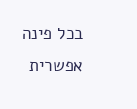בכל פינה אפשרית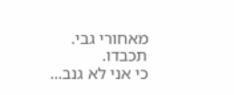מאחורי גבי.
תכבדו.
כי אני לא גנב...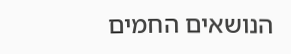הנושאים החמים